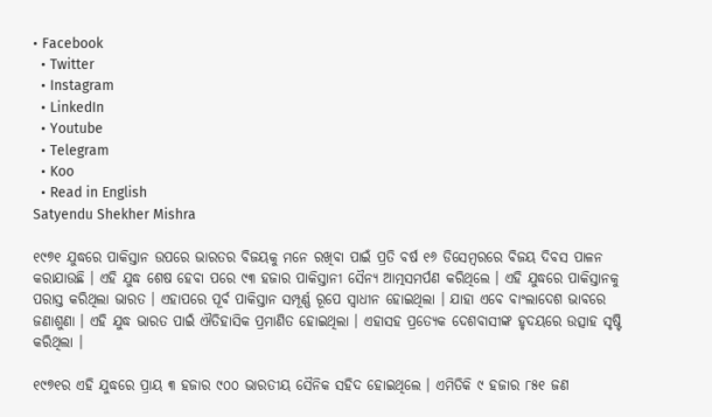• Facebook
  • Twitter
  • Instagram
  • LinkedIn
  • Youtube
  • Telegram
  • Koo
  • Read in English
Satyendu Shekher Mishra

୧୯୭୧ ଯୁଦ୍ଧରେ ପାକିସ୍ତାନ ଉପରେ ଭାରତର ବିଜୟକୁ ମନେ ରଖିବା ପାଇଁ ପ୍ରତି ବର୍ଷ ୧୬ ଡିସେମ୍ବରରେ ବିଜୟ ଦିବସ ପାଳନ କରାଯାଉଛି । ଏହି ଯୁଦ୍ଧ ଶେଷ ହେବା ପରେ ୯୩ ହଜାର ପାକିସ୍ତାନୀ ସୈନ୍ୟ ଆତ୍ମସମର୍ପଣ କରିଥିଲେ । ଏହି ଯୁଦ୍ଧରେ ପାକିସ୍ତାନକୁ ପରାସ୍ତ କରିଥିଲା ଭାରତ । ଏହାପରେ ପୂର୍ବ ପାକିସ୍ତାନ ସମ୍ପୂର୍ଣ୍ଣ ରୂପେ ସ୍ୱାଧୀନ ହୋଇଥିଲା । ଯାହା ଏବେ ବାଂଲାଦେଶ ଭାବରେ ଜଣାଶୁଣା । ଏହି ଯୁଦ୍ଧ ଭାରତ ପାଇଁ ଐତିହାସିକ ପ୍ରମାଣିତ ହୋଇଥିଲା । ଏହାସହ ପ୍ରତ୍ୟେକ ଦେଶବାସୀଙ୍କ ହୃଦୟରେ ଉତ୍ସାହ ସୃଷ୍ଟି କରିଥିଲା ।

୧୯୭୧ର ଏହି ଯୁଦ୍ଧରେ ପ୍ରାୟ ୩ ହଜାର ୯୦୦ ଭାରତୀୟ ସୈନିକ ସହିଦ ହୋଇଥିଲେ । ଏମିତିକି ୯ ହଜାର ୮୫୧ ଜଣ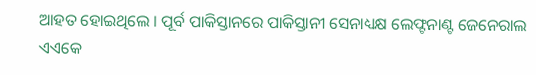ଆହତ ହୋଇଥିଲେ । ପୂର୍ବ ପାକିସ୍ତାନରେ ପାକିସ୍ତାନୀ ସେନାଧ୍ୟକ୍ଷ ଲେଫ୍ଟନାଣ୍ଟ ଜେନେରାଲ ଏଏକେ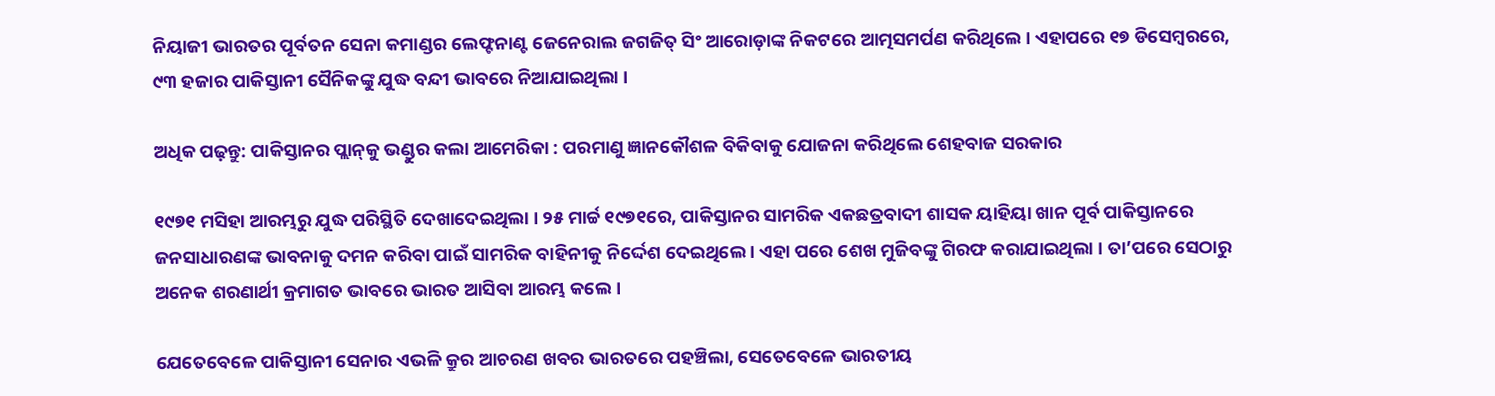ନିୟାଜୀ ଭାରତର ପୂର୍ବତନ ସେନା କମାଣ୍ଡର ଲେଫ୍ଟନାଣ୍ଟ ଜେନେରାଲ ଜଗଜିତ୍ ସିଂ ଆରୋଡ଼ାଙ୍କ ନିକଟରେ ଆତ୍ମସମର୍ପଣ କରିଥିଲେ । ଏହାପରେ ୧୭ ଡିସେମ୍ବରରେ, ୯୩ ହଜାର ପାକିସ୍ତାନୀ ସୈନିକଙ୍କୁ ଯୁଦ୍ଧ ବନ୍ଦୀ ଭାବରେ ନିଆଯାଇଥିଲା ।

ଅଧିକ ପଢ଼ନ୍ତୁ: ପାକିସ୍ତାନର ପ୍ଲାନ୍‌କୁ ଭଣ୍ଡୁର କଲା ଆମେରିକା : ପରମାଣୁ ଜ୍ଞାନକୌଶଳ ବିକିବାକୁ ଯୋଜନା କରିଥିଲେ ଶେହବାଜ ସରକାର

୧୯୭୧ ମସିହା ଆରମ୍ଭରୁ ଯୁଦ୍ଧ ପରିସ୍ଥିତି ଦେଖାଦେଇଥିଲା । ୨୫ ମାର୍ଚ୍ଚ ୧୯୭୧ରେ, ପାକିସ୍ତାନର ସାମରିକ ଏକଛତ୍ରବାଦୀ ଶାସକ ୟାହିୟା ଖାନ ପୂର୍ବ ପାକିସ୍ତାନରେ ଜନସାଧାରଣଙ୍କ ଭାବନାକୁ ଦମନ କରିବା ପାଇଁ ସାମରିକ ବାହିନୀକୁ ନିର୍ଦ୍ଦେଶ ଦେଇଥିଲେ । ଏହା ପରେ ଶେଖ ମୁଜିବଙ୍କୁ ଗିରଫ କରାଯାଇଥିଲା । ତା’ପରେ ସେଠାରୁ ଅନେକ ଶରଣାର୍ଥୀ କ୍ରମାଗତ ଭାବରେ ଭାରତ ଆସିବା ଆରମ୍ଭ କଲେ ।

ଯେତେବେଳେ ପାକିସ୍ତାନୀ ସେନାର ଏଭଳି କ୍ରୁର ଆଚରଣ ଖବର ଭାରତରେ ପହଞ୍ଚିଲା, ସେତେବେଳେ ଭାରତୀୟ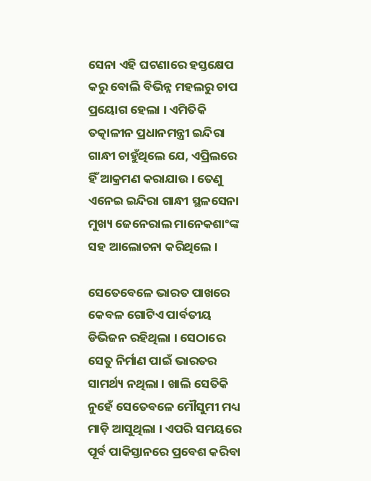ସେନା ଏହି ଘଟଣାରେ ହସ୍ତକ୍ଷେପ କରୁ ବୋଲି ବିଭିନ୍ନ ମହଲରୁ ଚାପ ପ୍ରୟୋଗ ହେଲା । ଏମିତିକି ତତ୍କାଳୀନ ପ୍ରଧାନମନ୍ତ୍ରୀ ଇନ୍ଦିରା ଗାନ୍ଧୀ ଚାହୁଁଥିଲେ ଯେ, ଏପ୍ରିଲରେ ହିଁ ଆକ୍ରମଣ କରାଯାଉ । ତେଣୁ ଏନେଇ ଇନ୍ଦିରା ଗାନ୍ଧୀ ସ୍ଥଳସେନା ମୁଖ୍ୟ ଜେନେରାଲ ମାନେକଶାଂଙ୍କ ସହ ଆଲୋଚନା କରିଥିଲେ ।

ସେତେବେଳେ ଭାରତ ପାଖରେ କେବଳ ଗୋଟିଏ ପାର୍ବତୀୟ ଡିଭିଜନ ରହିଥିଲା । ସେଠାରେ ସେତୁ ନିର୍ମାଣ ପାଇଁ ଭାରତର ସାମର୍ଥ୍ୟ ନଥିଲା । ଖାଲି ସେତିକି ନୁହେଁ ସେତେବଳେ ମୌସୁମୀ ମଧ୍ୟ ମାଡ଼ି ଆସୁଥିଲା । ଏପରି ସମୟରେ ପୂର୍ବ ପାକିସ୍ତାନରେ ପ୍ରବେଶ କରିବା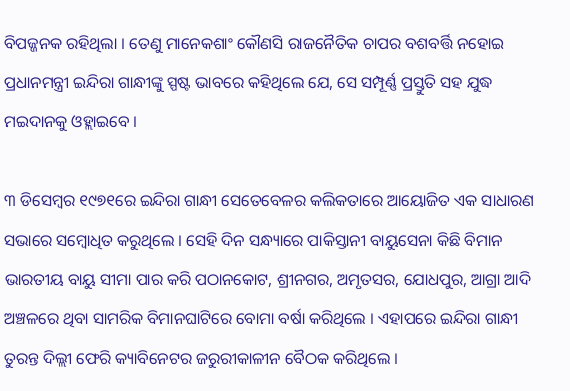ବିପଜ୍ଜନକ ରହିଥିଲା । ତେଣୁ ମାନେକଶାଂ କୌଣସି ରାଜନୈତିକ ଚାପର ବଶବର୍ତ୍ତି ନହୋଇ ପ୍ରଧାନମନ୍ତ୍ରୀ ଇନ୍ଦିରା ଗାନ୍ଧୀଙ୍କୁ ସ୍ପଷ୍ଟ ଭାବରେ କହିଥିଲେ ଯେ, ସେ ସମ୍ପୂର୍ଣ୍ଣ ପ୍ରସ୍ତୁତି ସହ ଯୁଦ୍ଧ ମଇଦାନକୁ ଓହ୍ଲାଇବେ ।

୩ ଡିସେମ୍ବର ୧୯୭୧ରେ ଇନ୍ଦିରା ଗାନ୍ଧୀ ସେତେବେଳର କଲିକତାରେ ଆୟୋଜିତ ଏକ ସାଧାରଣ ସଭାରେ ସମ୍ବୋଧିତ କରୁଥିଲେ । ସେହି ଦିନ ସନ୍ଧ୍ୟାରେ ପାକିସ୍ତାନୀ ବାୟୁସେନା କିଛି ବିମାନ ଭାରତୀୟ ବାୟୁ ସୀମା ପାର କରି ପଠାନକୋଟ, ଶ୍ରୀନଗର, ଅମୃତସର, ଯୋଧପୁର, ଆଗ୍ରା ଆଦି ଅଞ୍ଚଳରେ ଥିବା ସାମରିକ ବିମାନଘାଟିରେ ବୋମା ବର୍ଷା କରିଥିଲେ । ଏହାପରେ ଇନ୍ଦିରା ଗାନ୍ଧୀ ତୁରନ୍ତ ଦିଲ୍ଲୀ ଫେରି କ୍ୟାବିନେଟର ଜରୁରୀକାଳୀନ ବୈଠକ କରିଥିଲେ ।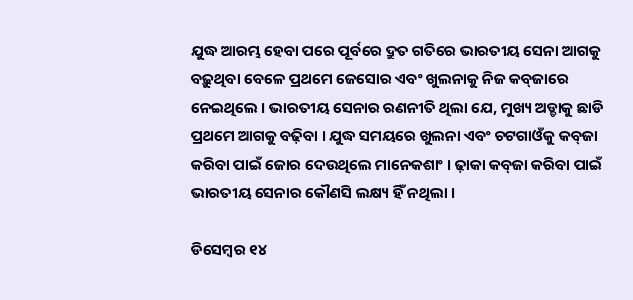ଯୁଦ୍ଧ ଆରମ୍ଭ ହେବା ପରେ ପୂର୍ବରେ ଦ୍ରୁତ ଗତିରେ ଭାରତୀୟ ସେନା ଆଗକୁ ବଢ଼ୁଥିବା ବେଳେ ପ୍ରଥମେ ଜେସୋର ଏବଂ ଖୁଲନାକୁ ନିଜ କବ୍‌ଜାରେ ନେଇଥିଲେ । ଭାରତୀୟ ସେନାର ରଣନୀତି ଥିଲା ଯେ, ମୁଖ୍ୟ ଅଡ୍ଡାକୁ ଛାଡି ପ୍ରଥମେ ଆଗକୁ ବଢ଼ିବା । ଯୁଦ୍ଧ ସମୟରେ ଖୁଲନା ଏବଂ ଚଟଗାଓଁକୁ କବ୍‌ଜା କରିବା ପାଇଁ ଜୋର ଦେଉଥିଲେ ମାନେକଶାଂ । ଢ଼ାକା କବ୍‌ଜା କରିବା ପାଇଁ ଭାରତୀୟ ସେନାର କୌଣସି ଲକ୍ଷ୍ୟ ହିଁ ନଥିଲା ।

ଡିସେମ୍ବର ୧୪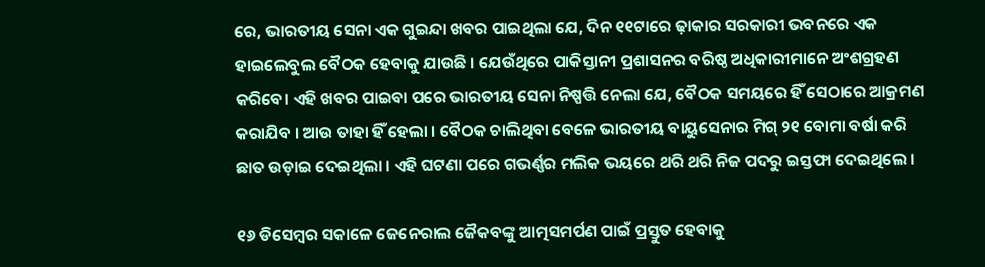ରେ, ଭାରତୀୟ ସେନା ଏକ ଗୁଇନ୍ଦା ଖବର ପାଇଥିଲା ଯେ, ଦିନ ୧୧ଟାରେ ଢ଼ାକାର ସରକାରୀ ଭବନରେ ଏକ ହାଇଲେବୁଲ ବୈଠକ ହେବାକୁ ଯାଉଛି । ଯେଉଁଥିରେ ପାକିସ୍ତାନୀ ପ୍ରଶାସନର ବରିଷ୍ଠ ଅଧିକାରୀମାନେ ଅଂଶଗ୍ରହଣ କରିବେ। ଏହି ଖବର ପାଇବା ପରେ ଭାରତୀୟ ସେନା ନିଷ୍ପତ୍ତି ନେଲା ଯେ, ବୈଠକ ସମୟରେ ହିଁ ସେଠାରେ ଆକ୍ରମଣ କରାଯିବ । ଆଉ ତାହା ହିଁ ହେଲା । ବୈଠକ ଚାଲିଥିବା ବେଳେ ଭାରତୀୟ ବାୟୁସେନାର ମିଗ୍‌ ୨୧ ବୋମା ବର୍ଷା କରି ଛାତ ଉଡ଼ାଇ ଦେଇଥିଲା । ଏହି ଘଟଣା ପରେ ଗଭର୍ଣ୍ଣର ମଲିକ ଭୟରେ ଥରି ଥରି ନିଜ ପଦରୁ ଇସ୍ତଫା ଦେଇଥିଲେ ।

୧୬ ଡିସେମ୍ବର ସକାଳେ ଜେନେରାଲ ଜୈକବଙ୍କୁ ଆତ୍ମସମର୍ପଣ ପାଇଁ ପ୍ରସ୍ତୁତ ହେବାକୁ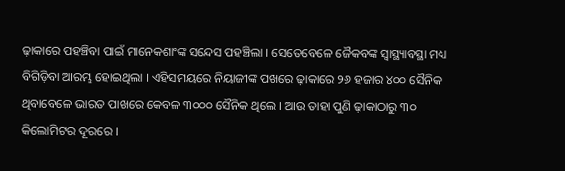ଢ଼ାକାରେ ପହଞ୍ଚିବା ପାଇଁ ମାନେକଶାଂଙ୍କ ସନ୍ଦେସ ପହଞ୍ଚିଲା । ସେତେବେଳେ ଜୈକବଙ୍କ ସ୍ୱାସ୍ଥ୍ୟାବସ୍ଥା ମଧ୍ୟ ବିଗିଡ଼ିବା ଆରମ୍ଭ ହୋଇଥିଲା । ଏହିସମୟରେ ନିୟାଜୀଙ୍କ ପଖରେ ଢ଼ାକାରେ ୨୬ ହଜାର ୪୦୦ ସୈନିକ ଥିବାବେଳେ ଭାରତ ପାଖରେ କେବଳ ୩୦୦୦ ସୈନିକ ଥିଲେ । ଆଉ ତାହା ପୁଣି ଢ଼ାକାଠାରୁ ୩୦ କିଲୋମିଟର ଦୂରରେ ।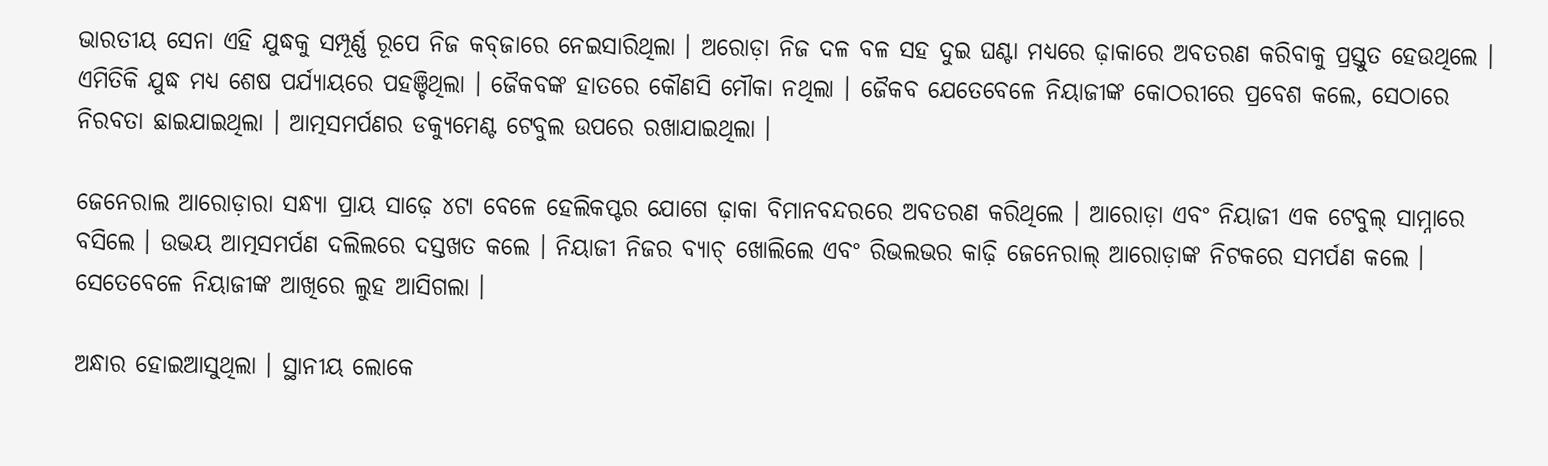ଭାରତୀୟ ସେନା ଏହି ଯୁଦ୍ଧକୁ ସମ୍ପୂର୍ଣ୍ଣ ରୂପେ ନିଜ କବ୍‌ଜାରେ ନେଇସାରିଥିଲା । ଅରୋଡ଼ା ନିଜ ଦଳ ବଳ ସହ ଦୁଇ ଘଣ୍ଟା ମଧ୍ୟରେ ଢ଼ାକାରେ ଅବତରଣ କରିବାକୁ ପ୍ରସ୍ତୁତ ହେଉଥିଲେ । ଏମିତିକି ଯୁଦ୍ଧ ମଧ୍ୟ ଶେଷ ପର୍ଯ୍ୟାୟରେ ପହଞ୍ଚିଥିଲା । ଜୈକବଙ୍କ ହାତରେ କୌଣସି ମୌକା ନଥିଲା । ଜୈକବ ଯେତେବେଳେ ନିୟାଜୀଙ୍କ କୋଠରୀରେ ପ୍ରବେଶ କଲେ, ସେଠାରେ ନିରବତା ଛାଇଯାଇଥିଲା । ଆତ୍ମସମର୍ପଣର ଡକ୍ୟୁମେଣ୍ଟ ଟେବୁଲ ଉପରେ ରଖାଯାଇଥିଲା ।

ଜେନେରାଲ ଆରୋଡ଼ାରା ସନ୍ଧ୍ୟା ପ୍ରାୟ ସାଢ଼େ ୪ଟା ବେଳେ ହେଲିକପ୍ଟର ଯୋଗେ ଢ଼ାକା ବିମାନବନ୍ଦରରେ ଅବତରଣ କରିଥିଲେ । ଆରୋଡ଼ା ଏବଂ ନିୟାଜୀ ଏକ ଟେବୁଲ୍ ସାମ୍ନାରେ ବସିଲେ । ଉଭୟ ଆତ୍ମସମର୍ପଣ ଦଲିଲରେ ଦସ୍ତଖତ କଲେ । ନିୟାଜୀ ନିଜର ବ୍ୟାଚ୍‌ ଖୋଲିଲେ ଏବଂ ରିଭଲଭର କାଢ଼ି ଜେନେରାଲ୍ ଆରୋଡ଼ାଙ୍କ ନିଟକରେ ସମର୍ପଣ କଲେ । ସେତେବେଳେ ନିୟାଜୀଙ୍କ ଆଖିରେ ଲୁହ ଆସିଗଲା ।

ଅନ୍ଧାର ହୋଇଆସୁଥିଲା । ସ୍ଥାନୀୟ ଲୋକେ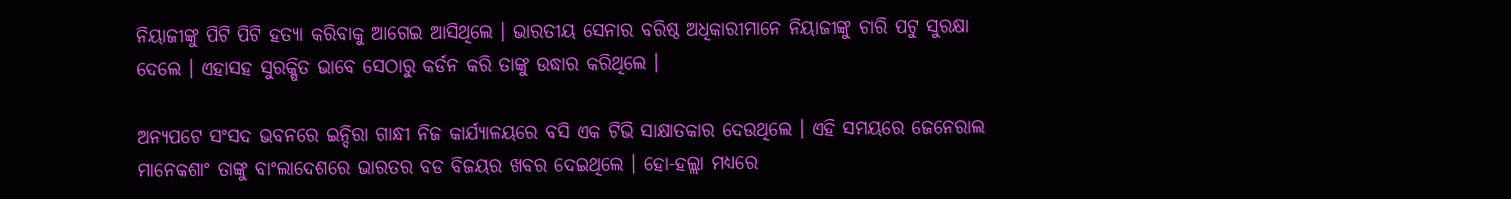ନିୟାଜୀଙ୍କୁ ପିଟି ପିଟି ହତ୍ୟା କରିବାକୁ ଆଗେଇ ଆସିଥିଲେ । ଭାରତୀୟ ସେନାର ବରିଷ୍ଠ ଅଧିକାରୀମାନେ ନିୟାଜୀଙ୍କୁ ଚାରି ପଟୁ ସୁରକ୍ଷା ଦେଲେ । ଏହାସହ ସୁରକ୍ଷିତ ଭାବେ ସେଠାରୁ କର୍ଡନ କରି ତାଙ୍କୁ ଉଦ୍ଧାର କରିଥିଲେ ।

ଅନ୍ୟପଟେ ସଂସଦ ଭବନରେ ଇନ୍ଦିରା ଗାନ୍ଧୀ ନିଜ କାର୍ଯ୍ୟାଳୟରେ ବସି ଏକ ଟିଭି ସାକ୍ଷାତକାର ଦେଉଥିଲେ । ଏହି ସମୟରେ ଜେନେରାଲ ମାନେକଶାଂ ତାଙ୍କୁ ବାଂଲାଦେଶରେ ଭାରତର ବଡ ବିଜୟର ଖବର ଦେଇଥିଲେ । ହୋ-ହଲ୍ଲା ମଧ୍ୟରେ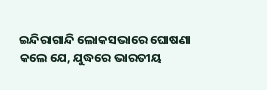ଇନ୍ଦିରାଗାନ୍ଦି ଲୋକସଭାରେ ଘୋଷଣା କଲେ ଯେ, ଯୁଦ୍ଧରେ ଭାରତୀୟ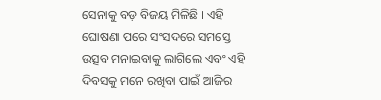ସେନାକୁ ବଡ଼ ବିଜୟ ମିଳିଛି । ଏହି ଘୋଷଣା ପରେ ସଂସଦରେ ସମସ୍ତେ ଉତ୍ସବ ମନାଇବାକୁ ଲାଗିଲେ ଏବଂ ଏହି ଦିବସକୁ ମନେ ରଖିବା ପାଇଁ ଆଜିର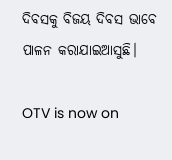ଦିବସକୁ ବିଜୟ ଦିବସ ଭାବେ ପାଳନ କରାଯାଇଆସୁଛି।

OTV is now on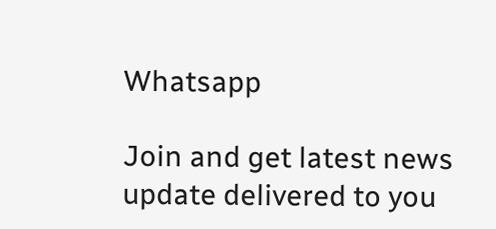Whatsapp

Join and get latest news update delivered to you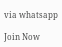via whatsapp

Join Now